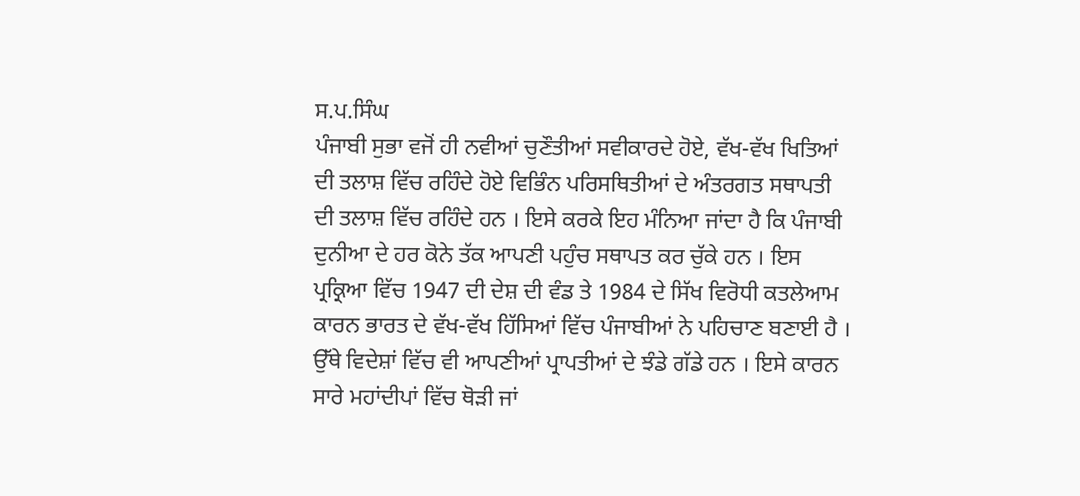ਸ.ਪ.ਸਿੰਘ
ਪੰਜਾਬੀ ਸੁਭਾ ਵਜੋਂ ਹੀ ਨਵੀਆਂ ਚੁਣੌਤੀਆਂ ਸਵੀਕਾਰਦੇ ਹੋਏ, ਵੱਖ-ਵੱਖ ਖਿਤਿਆਂ ਦੀ ਤਲਾਸ਼ ਵਿੱਚ ਰਹਿੰਦੇ ਹੋਏ ਵਿਭਿੰਨ ਪਰਿਸਥਿਤੀਆਂ ਦੇ ਅੰਤਰਗਤ ਸਥਾਪਤੀ ਦੀ ਤਲਾਸ਼ ਵਿੱਚ ਰਹਿੰਦੇ ਹਨ । ਇਸੇ ਕਰਕੇ ਇਹ ਮੰਨਿਆ ਜਾਂਦਾ ਹੈ ਕਿ ਪੰਜਾਬੀ ਦੁਨੀਆ ਦੇ ਹਰ ਕੋਨੇ ਤੱਕ ਆਪਣੀ ਪਹੁੰਚ ਸਥਾਪਤ ਕਰ ਚੁੱਕੇ ਹਨ । ਇਸ ਪ੍ਰਕ੍ਰਿਆ ਵਿੱਚ 1947 ਦੀ ਦੇਸ਼ ਦੀ ਵੰਡ ਤੇ 1984 ਦੇ ਸਿੱਖ ਵਿਰੋਧੀ ਕਤਲੇਆਮ ਕਾਰਨ ਭਾਰਤ ਦੇ ਵੱਖ-ਵੱਖ ਹਿੱਸਿਆਂ ਵਿੱਚ ਪੰਜਾਬੀਆਂ ਨੇ ਪਹਿਚਾਣ ਬਣਾਈ ਹੈ । ਉੱਥੇ ਵਿਦੇਸ਼ਾਂ ਵਿੱਚ ਵੀ ਆਪਣੀਆਂ ਪ੍ਰਾਪਤੀਆਂ ਦੇ ਝੰਡੇ ਗੱਡੇ ਹਨ । ਇਸੇ ਕਾਰਨ ਸਾਰੇ ਮਹਾਂਦੀਪਾਂ ਵਿੱਚ ਥੋੜੀ ਜਾਂ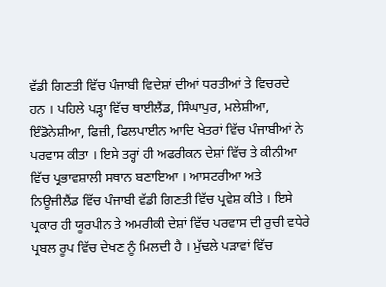ਵੱਡੀ ਗਿਣਤੀ ਵਿੱਚ ਪੰਜਾਬੀ ਵਿਦੇਸ਼ਾਂ ਦੀਆਂ ਧਰਤੀਆਂ ਤੇ ਵਿਚਰਦੇ ਹਨ । ਪਹਿਲੇ ਪੜ੍ਹਾ ਵਿੱਚ ਥਾਈਲੈਂਡ, ਸਿੰਘਾਪੁਰ, ਮਲੇਸ਼ੀਆ, ਇੰਡੋਨੇਸ਼ੀਆ, ਫਿਜ਼ੀ, ਫਿਲਪਾਈਨ ਆਦਿ ਖੇਤਰਾਂ ਵਿੱਚ ਪੰਜਾਬੀਆਂ ਨੇ ਪਰਵਾਸ ਕੀਤਾ । ਇਸੇ ਤਰ੍ਹਾਂ ਹੀ ਅਫਰੀਕਨ ਦੇਸ਼ਾਂ ਵਿੱਚ ਤੇ ਕੀਨੀਆ ਵਿੱਚ ਪ੍ਰਭਾਵਸ਼ਾਲੀ ਸਥਾਨ ਬਣਾਇਆ । ਆਸਟਰੀਆ ਅਤੇ ਨਿਊਜੀਲੈਂਡ ਵਿੱਚ ਪੰਜਾਬੀ ਵੱਡੀ ਗਿਣਤੀ ਵਿੱਚ ਪ੍ਰਵੇਸ਼ ਕੀਤੇ । ਇਸੇ ਪ੍ਰਕਾਰ ਹੀ ਯੂਰਪੀਨ ਤੇ ਅਮਰੀਕੀ ਦੇਸ਼ਾਂ ਵਿੱਚ ਪਰਵਾਸ ਦੀ ਰੁਚੀ ਵਧੇਰੇ ਪ੍ਰਬਲ ਰੂਪ ਵਿੱਚ ਦੇਖਣ ਨੂੰ ਮਿਲਦੀ ਹੈ । ਮੁੱਢਲੇ ਪੜਾਵਾਂ ਵਿੱਚ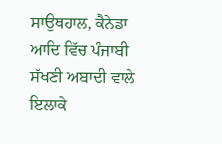ਸਾਉਥਹਾਲ, ਕੈਨੇਡਾ ਆਦਿ ਵਿੱਚ ਪੰਜਾਬੀ ਸੱਖਣੀ ਅਬਾਦੀ ਵਾਲੇ ਇਲਾਕੇ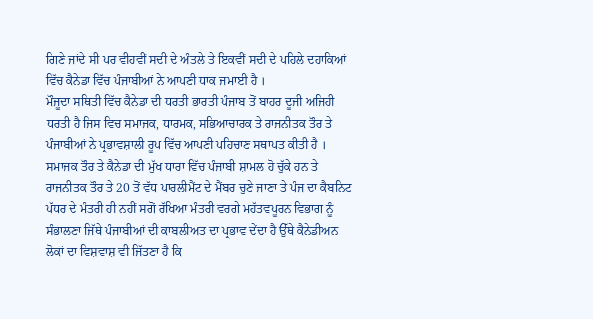ਗਿਣੇ ਜਾਂਦੇ ਸੀ ਪਰ ਵੀਹਵੀਂ ਸਦੀ ਦੇ ਅੰਤਲੇ ਤੇ ਇਕਵੀਂ ਸਦੀ ਦੇ ਪਹਿਲੇ ਦਹਾਕਿਆਂ ਵਿੱਚ ਕੈਨੇਡਾ ਵਿੱਚ ਪੰਜਾਬੀਆਂ ਨੇ ਆਪਣੀ ਧਾਕ ਜਮਾਈ ਹੈ ।
ਮੌਜੂਦਾ ਸਥਿਤੀ ਵਿੱਚ ਕੈਨੇਡਾ ਦੀ ਧਰਤੀ ਭਾਰਤੀ ਪੰਜਾਬ ਤੋਂ ਬਾਹਰ ਦੂਜੀ ਅਜਿਹੀ ਧਰਤੀ ਹੈ ਜਿਸ ਵਿਚ ਸਮਾਜਕ, ਧਾਰਮਕ, ਸਭਿਆਚਾਰਕ ਤੇ ਰਾਜਨੀਤਕ ਤੌਰ ਤੇ ਪੰਜਾਬੀਆਂ ਨੇ ਪ੍ਰਭਾਵਸ਼ਾਲੀ ਰੂਪ ਵਿੱਚ ਆਪਣੀ ਪਹਿਚਾਣ ਸਥਾਪਤ ਕੀਤੀ ਹੈ । ਸਮਾਜਕ ਤੌਰ ਤੇ ਕੈਨੇਡਾ ਦੀ ਮੁੱਖ ਧਾਰਾ ਵਿੱਚ ਪੰਜਾਬੀ ਸ਼ਾਮਲ ਹੋ ਚੁੱਕੇ ਹਨ ਤੇ ਰਾਜਨੀਤਕ ਤੌਰ ਤੇ 20 ਤੋਂ ਵੱਧ ਪਾਰਲੀਮੈਂਟ ਦੇ ਮੈਂਬਰ ਚੁਣੇ ਜਾਣਾ ਤੇ ਪੰਜ ਦਾ ਕੈਬਨਿਟ ਪੱਧਰ ਦੇ ਮੰਤਰੀ ਹੀ ਨਹੀਂ ਸਗੋਂ ਰੱਖਿਆ ਮੰਤਰੀ ਵਰਗੇ ਮਹੱਤਵਪੂਰਨ ਵਿਭਾਗ ਨੂੰ ਸੰਭਾਲਣਾ ਜਿੱਥੇ ਪੰਜਾਬੀਆਂ ਦੀ ਕਾਬਲੀਅਤ ਦਾ ਪ੍ਰਭਾਵ ਦੇਂਦਾ ਹੈ ਉੱਥੇ ਕੈਨੇਡੀਅਨ ਲੋਕਾਂ ਦਾ ਵਿਸ਼ਵਾਸ਼ ਵੀ ਜਿੱਤਣਾ ਹੈ ਕਿ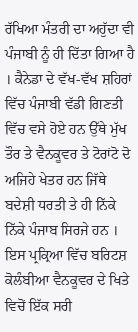ਰੱਖਿਆ ਮੰਤਰੀ ਦਾ ਅਹੁੱਦਾ ਵੀ ਪੰਜਾਬੀ ਨੂੰ ਹੀ ਦਿੱਤਾ ਗਿਆ ਹੈ । ਕੈਨੇਡਾ ਦੇ ਵੱਖ-ਵੱਖ ਸ਼ਹਿਰਾਂ ਵਿੱਚ ਪੰਜਾਬੀ ਵੱਡੀ ਗਿਣਤੀ ਵਿੱਚ ਵਸੇ ਹੋਏ ਹਨ ਉੱਥੇ ਮੁੱਖ ਤੌਰ ਤੇ ਵੈਨਕੂਵਰ ਤੇ ਟੋਰਾਂਟੋ ਦੋ ਅਜਿਹੇ ਖੇਤਰ ਹਨ ਜਿੱਥੇ ਬਦੇਸ਼ੀ ਧਰਤੀ ਤੇ ਹੀ ਨਿੱਕੇ ਨਿੱਕੇ ਪੰਜਾਬ ਸਿਰਜੇ ਹਨ । ਇਸ ਪ੍ਰਕ੍ਰਿਆ ਵਿੱਚ ਬਰਿਟਸ਼ ਕੋਲੰਬੀਆ ਵੈਨਕੂਵਰ ਦੇ ਖਿਤੇ ਵਿਚੋਂ ਇੱਕ ਸਰੀ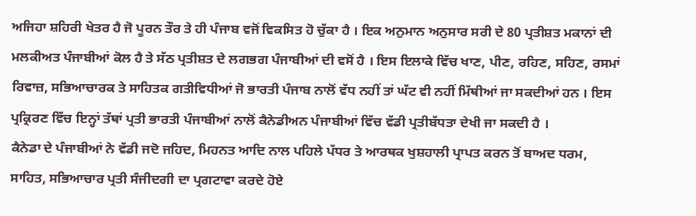ਅਜਿਹਾ ਸ਼ਹਿਰੀ ਖੇਤਰ ਹੈ ਜੋ ਪੂਰਨ ਤੌਰ ਤੇ ਹੀ ਪੰਜਾਬ ਵਜੋਂ ਵਿਕਸਿਤ ਹੋ ਚੁੱਕਾ ਹੈ । ਇਕ ਅਨੁਮਾਨ ਅਨੁਸਾਰ ਸਰੀ ਦੇ 80 ਪ੍ਰਤੀਸ਼ਤ ਮਕਾਨਾਂ ਦੀ ਮਲਕੀਅਤ ਪੰਜਾਬੀਆਂ ਕੋਲ ਹੈ ਤੇ ਸੱਠ ਪ੍ਰਤੀਸ਼ਤ ਦੇ ਲਗਭਗ ਪੰਜਾਬੀਆਂ ਦੀ ਵਸੋਂ ਹੈ । ਇਸ ਇਲਾਕੇ ਵਿੱਚ ਖਾਣ, ਪੀਣ, ਰਹਿਣ, ਸਹਿਣ, ਰਸਮਾਂ ਰਿਵਾਜ਼, ਸਭਿਆਚਾਰਕ ਤੇ ਸਾਹਿਤਕ ਗਤੀਵਿਧੀਆਂ ਜੋ ਭਾਰਤੀ ਪੰਜਾਬ ਨਾਲੋਂ ਵੱਧ ਨਹੀਂ ਤਾਂ ਘੱਟ ਵੀ ਨਹੀਂ ਮਿੱਥੀਆਂ ਜਾ ਸਕਦੀਆਂ ਹਨ । ਇਸ ਪ੍ਰਕ੍ਰਿਰਣ ਵਿੱਚ ਇਨ੍ਹਾਂ ਤੱਥਾਂ ਪ੍ਰਤੀ ਭਾਰਤੀ ਪੰਜਾਬੀਆਂ ਨਾਲੋਂ ਕੈਨੇਡੀਅਨ ਪੰਜਾਬੀਆਂ ਵਿੱਚ ਵੱਡੀ ਪ੍ਰਤੀਬੱਧਤਾ ਦੇਖੀ ਜਾ ਸਕਦੀ ਹੈ ।
ਕੈਨੇਡਾ ਦੇ ਪੰਜਾਬੀਆਂ ਨੇ ਵੱਡੀ ਜਦੋ ਜਹਿਦ, ਮਿਹਨਤ ਆਦਿ ਨਾਲ ਪਹਿਲੇ ਪੱਧਰ ਤੇ ਆਰਥਕ ਖੁਸ਼ਹਾਲੀ ਪ੍ਰਾਪਤ ਕਰਨ ਤੋਂ ਬਾਅਦ ਧਰਮ, ਸਾਹਿਤ, ਸਭਿਆਚਾਰ ਪ੍ਰਤੀ ਸੰਜੀਦਗੀ ਦਾ ਪ੍ਰਗਟਾਵਾ ਕਰਦੇ ਹੋਏ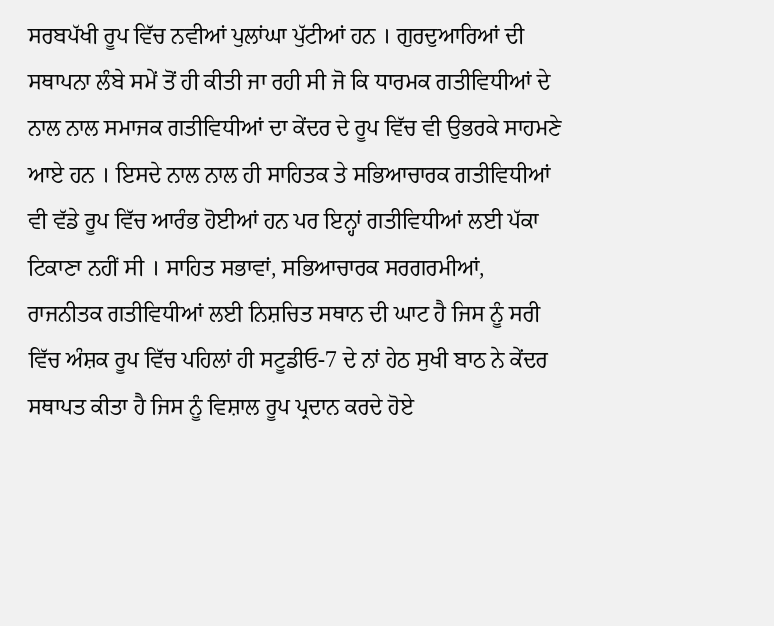ਸਰਬਪੱਖੀ ਰੂਪ ਵਿੱਚ ਨਵੀਆਂ ਪੁਲਾਂਘਾ ਪੁੱਟੀਆਂ ਹਨ । ਗੁਰਦੁਆਰਿਆਂ ਦੀ ਸਥਾਪਨਾ ਲੰਬੇ ਸਮੇਂ ਤੋਂ ਹੀ ਕੀਤੀ ਜਾ ਰਹੀ ਸੀ ਜੋ ਕਿ ਧਾਰਮਕ ਗਤੀਵਿਧੀਆਂ ਦੇ ਨਾਲ ਨਾਲ ਸਮਾਜਕ ਗਤੀਵਿਧੀਆਂ ਦਾ ਕੇਂਦਰ ਦੇ ਰੂਪ ਵਿੱਚ ਵੀ ਉਭਰਕੇ ਸਾਹਮਣੇ ਆਏ ਹਨ । ਇਸਦੇ ਨਾਲ ਨਾਲ ਹੀ ਸਾਹਿਤਕ ਤੇ ਸਭਿਆਚਾਰਕ ਗਤੀਵਿਧੀਆਂ ਵੀ ਵੱਡੇ ਰੂਪ ਵਿੱਚ ਆਰੰਭ ਹੋਈਆਂ ਹਨ ਪਰ ਇਨ੍ਹਾਂ ਗਤੀਵਿਧੀਆਂ ਲਈ ਪੱਕਾ ਟਿਕਾਣਾ ਨਹੀਂ ਸੀ । ਸਾਹਿਤ ਸਭਾਵਾਂ, ਸਭਿਆਚਾਰਕ ਸਰਗਰਮੀਆਂ, ਰਾਜਨੀਤਕ ਗਤੀਵਿਧੀਆਂ ਲਈ ਨਿਸ਼ਚਿਤ ਸਥਾਨ ਦੀ ਘਾਟ ਹੈ ਜਿਸ ਨੂੰ ਸਰੀ ਵਿੱਚ ਅੰਸ਼ਕ ਰੂਪ ਵਿੱਚ ਪਹਿਲਾਂ ਹੀ ਸਟੂਡੀਓ-7 ਦੇ ਨਾਂ ਹੇਠ ਸੁਖੀ ਬਾਠ ਨੇ ਕੇਂਦਰ ਸਥਾਪਤ ਕੀਤਾ ਹੈ ਜਿਸ ਨੂੰ ਵਿਸ਼ਾਲ ਰੂਪ ਪ੍ਰਦਾਨ ਕਰਦੇ ਹੋਏ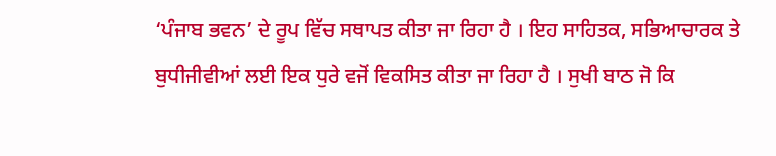‘ਪੰਜਾਬ ਭਵਨ’ ਦੇ ਰੂਪ ਵਿੱਚ ਸਥਾਪਤ ਕੀਤਾ ਜਾ ਰਿਹਾ ਹੈ । ਇਹ ਸਾਹਿਤਕ, ਸਭਿਆਚਾਰਕ ਤੇ ਬੁਧੀਜੀਵੀਆਂ ਲਈ ਇਕ ਧੁਰੇ ਵਜੋਂ ਵਿਕਸਿਤ ਕੀਤਾ ਜਾ ਰਿਹਾ ਹੈ । ਸੁਖੀ ਬਾਠ ਜੋ ਕਿ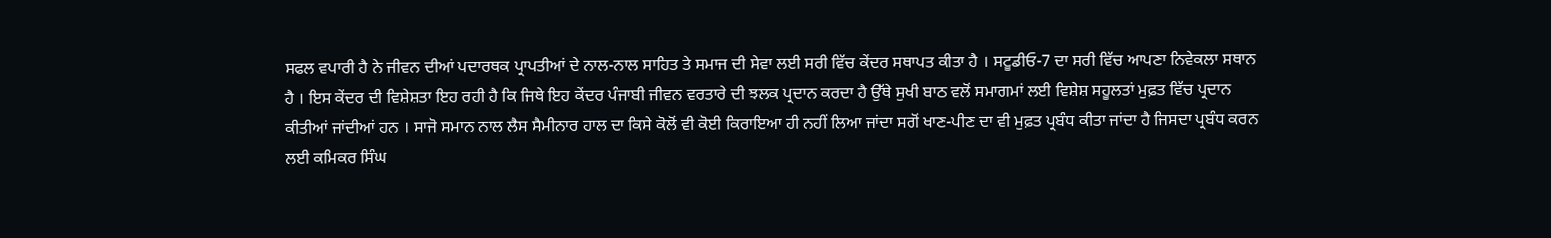ਸਫਲ ਵਪਾਰੀ ਹੈ ਨੇ ਜੀਵਨ ਦੀਆਂ ਪਦਾਰਥਕ ਪ੍ਰਾਪਤੀਆਂ ਦੇ ਨਾਲ-ਨਾਲ ਸਾਹਿਤ ਤੇ ਸਮਾਜ ਦੀ ਸੇਵਾ ਲਈ ਸਰੀ ਵਿੱਚ ਕੇਂਦਰ ਸਥਾਪਤ ਕੀਤਾ ਹੈ । ਸਟੂਡੀਓ-7 ਦਾ ਸਰੀ ਵਿੱਚ ਆਪਣਾ ਨਿਵੇਕਲਾ ਸਥਾਨ ਹੈ । ਇਸ ਕੇਂਦਰ ਦੀ ਵਿਸ਼ੇਸ਼ਤਾ ਇਹ ਰਹੀ ਹੈ ਕਿ ਜਿਥੇ ਇਹ ਕੇਂਦਰ ਪੰਜਾਬੀ ਜੀਵਨ ਵਰਤਾਰੇ ਦੀ ਝਲਕ ਪ੍ਰਦਾਨ ਕਰਦਾ ਹੈ ਉੱਥੇ ਸੁਖੀ ਬਾਠ ਵਲੋਂ ਸਮਾਗਮਾਂ ਲਈ ਵਿਸ਼ੇਸ਼ ਸਹੂਲਤਾਂ ਮੁਫ਼ਤ ਵਿੱਚ ਪ੍ਰਦਾਨ ਕੀਤੀਆਂ ਜਾਂਦੀਆਂ ਹਨ । ਸਾਜੋ ਸਮਾਨ ਨਾਲ ਲੈਸ ਸੈਮੀਨਾਰ ਹਾਲ ਦਾ ਕਿਸੇ ਕੋਲੋਂ ਵੀ ਕੋਈ ਕਿਰਾਇਆ ਹੀ ਨਹੀਂ ਲਿਆ ਜਾਂਦਾ ਸਗੋਂ ਖਾਣ-ਪੀਣ ਦਾ ਵੀ ਮੁਫ਼ਤ ਪ੍ਰਬੰਧ ਕੀਤਾ ਜਾਂਦਾ ਹੈ ਜਿਸਦਾ ਪ੍ਰਬੰਧ ਕਰਨ ਲਈ ਕਮਿਕਰ ਸਿੰਘ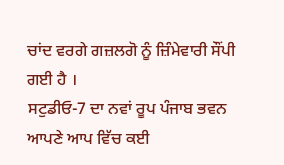ਚਾਂਦ ਵਰਗੇ ਗਜ਼ਲਗੋ ਨੂੰ ਜ਼ਿੰਮੇਵਾਰੀ ਸੌਂਪੀ ਗਈ ਹੈ ।
ਸਟੁਡੀਓ-7 ਦਾ ਨਵਾਂ ਰੂਪ ਪੰਜਾਬ ਭਵਨ ਆਪਣੇ ਆਪ ਵਿੱਚ ਕਈ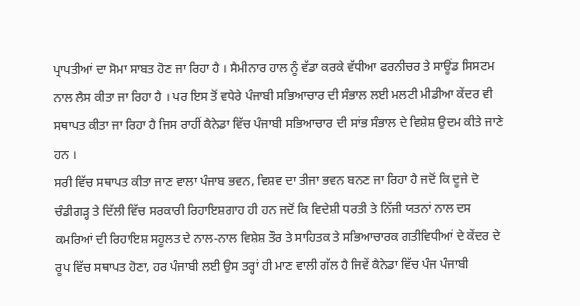ਪ੍ਰਾਪਤੀਆਂ ਦਾ ਸੋਮਾ ਸਾਬਤ ਹੋਣ ਜਾ ਰਿਹਾ ਹੈ । ਸੈਮੀਨਾਰ ਹਾਲ ਨੂੰ ਵੱਡਾ ਕਰਕੇ ਵੱਧੀਆ ਫਰਨੀਚਰ ਤੇ ਸਾਊਂਡ ਸਿਸਟਮ ਨਾਲ ਲੈਸ ਕੀਤਾ ਜਾ ਰਿਹਾ ਹੈ । ਪਰ ਇਸ ਤੋਂ ਵਧੇਰੇ ਪੰਜਾਬੀ ਸਭਿਆਚਾਰ ਦੀ ਸੰਭਾਲ ਲਈ ਮਲਟੀ ਮੀਡੀਆ ਕੇਂਦਰ ਵੀ ਸਥਾਪਤ ਕੀਤਾ ਜਾ ਰਿਹਾ ਹੈ ਜਿਸ ਰਾਹੀਂ ਕੈਨੇਡਾ ਵਿੱਚ ਪੰਜਾਬੀ ਸਭਿਆਚਾਰ ਦੀ ਸਾਂਭ ਸੰਭਾਲ ਦੇ ਵਿਸ਼ੇਸ਼ ਉਦਮ ਕੀਤੇ ਜਾਣੇ ਹਨ ।
ਸਰੀ ਵਿੱਚ ਸਥਾਪਤ ਕੀਤਾ ਜਾਣ ਵਾਲਾ ਪੰਜਾਬ ਭਵਨ, ਵਿਸ਼ਵ ਦਾ ਤੀਜਾ ਭਵਨ ਬਨਣ ਜਾ ਰਿਹਾ ਹੈ ਜਦੋਂ ਕਿ ਦੂਜੇ ਦੋ ਚੰਡੀਗੜ੍ਹ ਤੇ ਦਿੱਲੀ ਵਿੱਚ ਸਰਕਾਰੀ ਰਿਹਾਇਸ਼ਗਾਹ ਹੀ ਹਨ ਜਦੋਂ ਕਿ ਵਿਦੇਸ਼ੀ ਧਰਤੀ ਤੇ ਨਿੱਜੀ ਯਤਨਾਂ ਨਾਲ ਦਸ ਕਮਰਿਆਂ ਦੀ ਰਿਹਾਇਸ਼ ਸਹੂਲਤ ਦੇ ਨਾਲ-ਨਾਲ ਵਿਸ਼ੇਸ਼ ਤੌਰ ਤੇ ਸਾਹਿਤਕ ਤੇ ਸਭਿਆਚਾਰਕ ਗਤੀਵਿਧੀਆਂ ਦੇ ਕੇਂਦਰ ਦੇ ਰੂਪ ਵਿੱਚ ਸਥਾਪਤ ਹੋਣਾ, ਹਰ ਪੰਜਾਬੀ ਲਈ ਉਸ ਤਰ੍ਹਾਂ ਹੀ ਮਾਣ ਵਾਲੀ ਗੱਲ ਹੈ ਜਿਵੇਂ ਕੈਨੇਡਾ ਵਿੱਚ ਪੰਜ ਪੰਜਾਬੀ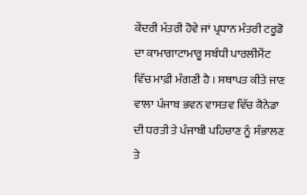ਕੇਂਦਰੀ ਮੰਤਰੀ ਹੋਵੇ ਜਾਂ ਪ੍ਰਧਾਨ ਮੰਤਰੀ ਟਰੂਡੋ ਦਾ ਕਾਮਾਗਾਟਾਮਾਰੂ ਸਬੰਧੀ ਪਾਰਲੀਮੈਂਟ ਵਿੱਚ ਮਾਫ਼ੀ ਮੰਗਣੀ ਹੈ । ਸਥਾਪਤ ਕੀਤੇ ਜਾਣ ਵਾਲਾ ਪੰਜਾਬ ਭਵਨ ਵਾਸਤਵ ਵਿੱਚ ਕੈਨੇਡਾ ਦੀ ਧਰਤੀ ਤੇ ਪੰਜਾਬੀ ਪਹਿਚਾਣ ਨੂੰ ਸੰਭਾਲਣ ਤੇ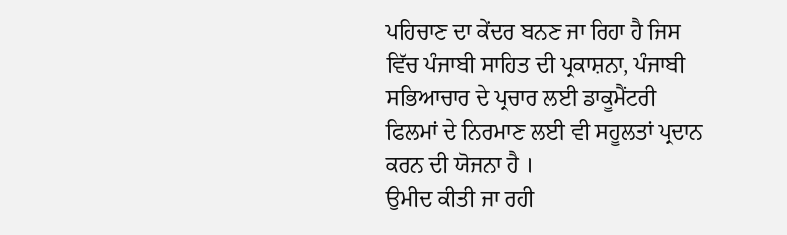ਪਹਿਚਾਣ ਦਾ ਕੇਂਦਰ ਬਨਣ ਜਾ ਰਿਹਾ ਹੈ ਜਿਸ ਵਿੱਚ ਪੰਜਾਬੀ ਸਾਹਿਤ ਦੀ ਪ੍ਰਕਾਸ਼ਨਾ, ਪੰਜਾਬੀ ਸਭਿਆਚਾਰ ਦੇ ਪ੍ਰਚਾਰ ਲਈ ਡਾਕੂਮੈਂਟਰੀ ਫਿਲਮਾਂ ਦੇ ਨਿਰਮਾਣ ਲਈ ਵੀ ਸਹੂਲਤਾਂ ਪ੍ਰਦਾਨ ਕਰਨ ਦੀ ਯੋਜਨਾ ਹੈ ।
ਉਮੀਦ ਕੀਤੀ ਜਾ ਰਹੀ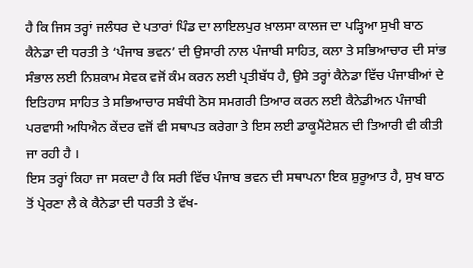ਹੈ ਕਿ ਜਿਸ ਤਰ੍ਹਾਂ ਜਲੰਧਰ ਦੇ ਪਤਾਰਾਂ ਪਿੰਡ ਦਾ ਲਾਇਲਪੁਰ ਖ਼ਾਲਸਾ ਕਾਲਜ ਦਾ ਪੜ੍ਹਿਆ ਸੁਖੀ ਬਾਠ ਕੈਨੇਡਾ ਦੀ ਧਰਤੀ ਤੇ ‘ਪੰਜਾਬ ਭਵਨ’ ਦੀ ਉਸਾਰੀ ਨਾਲ ਪੰਜਾਬੀ ਸਾਹਿਤ, ਕਲਾ ਤੇ ਸਭਿਆਚਾਰ ਦੀ ਸਾਂਭ ਸੰਭਾਲ ਲਈ ਨਿਸ਼ਕਾਮ ਸੇਵਕ ਵਜੋਂ ਕੰਮ ਕਰਨ ਲਈ ਪ੍ਰਤੀਬੱਧ ਹੈ, ਉਸੇ ਤਰ੍ਹਾਂ ਕੈਨੇਡਾ ਵਿੱਚ ਪੰਜਾਬੀਆਂ ਦੇ ਇਤਿਹਾਸ ਸਾਹਿਤ ਤੇ ਸਭਿਆਚਾਰ ਸਬੰਧੀ ਠੋਸ ਸਮਗਰੀ ਤਿਆਰ ਕਰਨ ਲਈ ਕੈਨੇਡੀਅਨ ਪੰਜਾਬੀ ਪਰਵਾਸੀ ਅਧਿਐਨ ਕੇਂਦਰ ਵਜੋਂ ਵੀ ਸਥਾਪਤ ਕਰੇਗਾ ਤੇ ਇਸ ਲਈ ਡਾਕੂਮੈਂਟੇਸ਼ਨ ਦੀ ਤਿਆਰੀ ਵੀ ਕੀਤੀ ਜਾ ਰਹੀ ਹੈ ।
ਇਸ ਤਰ੍ਹਾਂ ਕਿਹਾ ਜਾ ਸਕਦਾ ਹੈ ਕਿ ਸਰੀ ਵਿੱਚ ਪੰਜਾਬ ਭਵਨ ਦੀ ਸਥਾਪਨਾ ਇਕ ਸ਼ੁਰੂਆਤ ਹੈ, ਸੁਖ ਬਾਠ ਤੋਂ ਪ੍ਰੇਰਣਾ ਲੈ ਕੇ ਕੈਨੇਡਾ ਦੀ ਧਰਤੀ ਤੇ ਵੱਖ-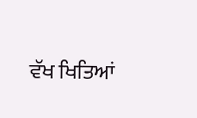ਵੱਖ ਖਿਤਿਆਂ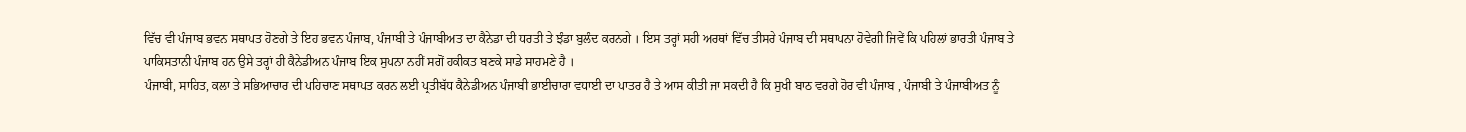ਵਿੱਚ ਵੀ ਪੰਜਾਬ ਭਵਨ ਸਥਾਪਤ ਹੋਣਗੇ ਤੇ ਇਹ ਭਵਨ ਪੰਜਾਬ, ਪੰਜਾਬੀ ਤੇ ਪੰਜਾਬੀਅਤ ਦਾ ਕੈਨੇਡਾ ਦੀ ਧਰਤੀ ਤੇ ਝੰਡਾ ਬੁਲੰਦ ਕਰਨਗੇ । ਇਸ ਤਰ੍ਹਾਂ ਸਹੀ ਅਰਥਾਂ ਵਿੱਚ ਤੀਸਰੇ ਪੰਜਾਬ ਦੀ ਸਥਾਪਨਾ ਹੋਵੇਗੀ ਜਿਵੇਂ ਕਿ ਪਹਿਲਾਂ ਭਾਰਤੀ ਪੰਜਾਬ ਤੇ ਪਾਕਿਸਤਾਨੀ ਪੰਜਾਬ ਹਨ ਉਸੇ ਤਰ੍ਹਾਂ ਹੀ ਕੈਨੇਡੀਅਨ ਪੰਜਾਬ ਇਕ ਸੁਪਨਾ ਨਹੀਂ ਸਗੋਂ ਹਕੀਕਤ ਬਣਕੇ ਸਾਡੇ ਸਾਹਮਣੇ ਹੈ ।
ਪੰਜਾਬੀ, ਸਾਹਿਤ, ਕਲਾ ਤੇ ਸਭਿਆਚਾਰ ਦੀ ਪਹਿਚਾਣ ਸਥਾਪਤ ਕਰਨ ਲਈ ਪ੍ਰਤੀਬੱਧ ਕੈਨੇਡੀਅਨ ਪੰਜਾਬੀ ਭਾਈਚਾਰਾ ਵਧਾਈ ਦਾ ਪਾਤਰ ਹੈ ਤੇ ਆਸ ਕੀਤੀ ਜਾ ਸਕਦੀ ਹੈ ਕਿ ਸੁਖੀ ਬਾਠ ਵਰਗੇ ਹੋਰ ਵੀ ਪੰਜਾਬ , ਪੰਜਾਬੀ ਤੇ ਪੰਜਾਬੀਅਤ ਨੂੰ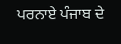ਪਰਨਾਏ ਪੰਜਾਬ ਦੇ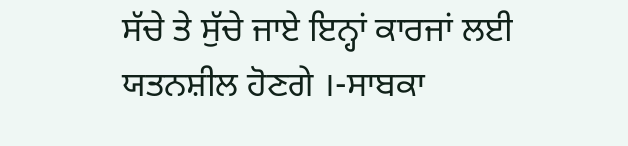ਸੱਚੇ ਤੇ ਸੁੱਚੇ ਜਾਏ ਇਨ੍ਹਾਂ ਕਾਰਜਾਂ ਲਈ ਯਤਨਸ਼ੀਲ ਹੋਣਗੇ ।-ਸਾਬਕਾ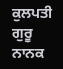ਕੁਲਪਤੀ
ਗੁਰੂ ਨਾਨਕ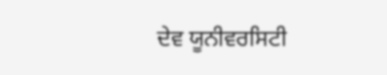ਦੇਵ ਯੂਨੀਵਰਸਿਟੀ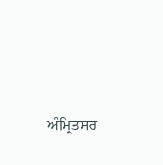ਅੰਮ੍ਰਿਤਸਰ